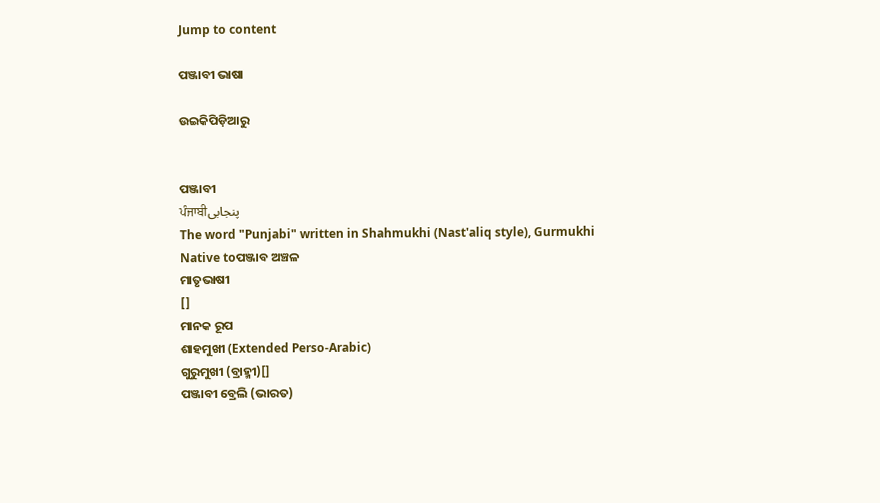Jump to content

ପଞ୍ଜାବୀ ଭାଷା

ଉଇକିପିଡ଼ିଆ‌ରୁ


ପଞ୍ଜାବୀ
ਪੰਜਾਬੀپنجابی
The word "Punjabi" written in Shahmukhi (Nast'aliq style), Gurmukhi
Native toପଞ୍ଜାବ ଅଞ୍ଚଳ
ମାତୃଭାଷୀ
[]
ମାନକ ରୂପ
ଶାହମୁଖୀ (Extended Perso-Arabic)
ଗୁରୁମୁଖୀ (ବ୍ରାହ୍ମୀ)[]
ପଞ୍ଜାବୀ ବ୍ରେଲି (ଭାରତ)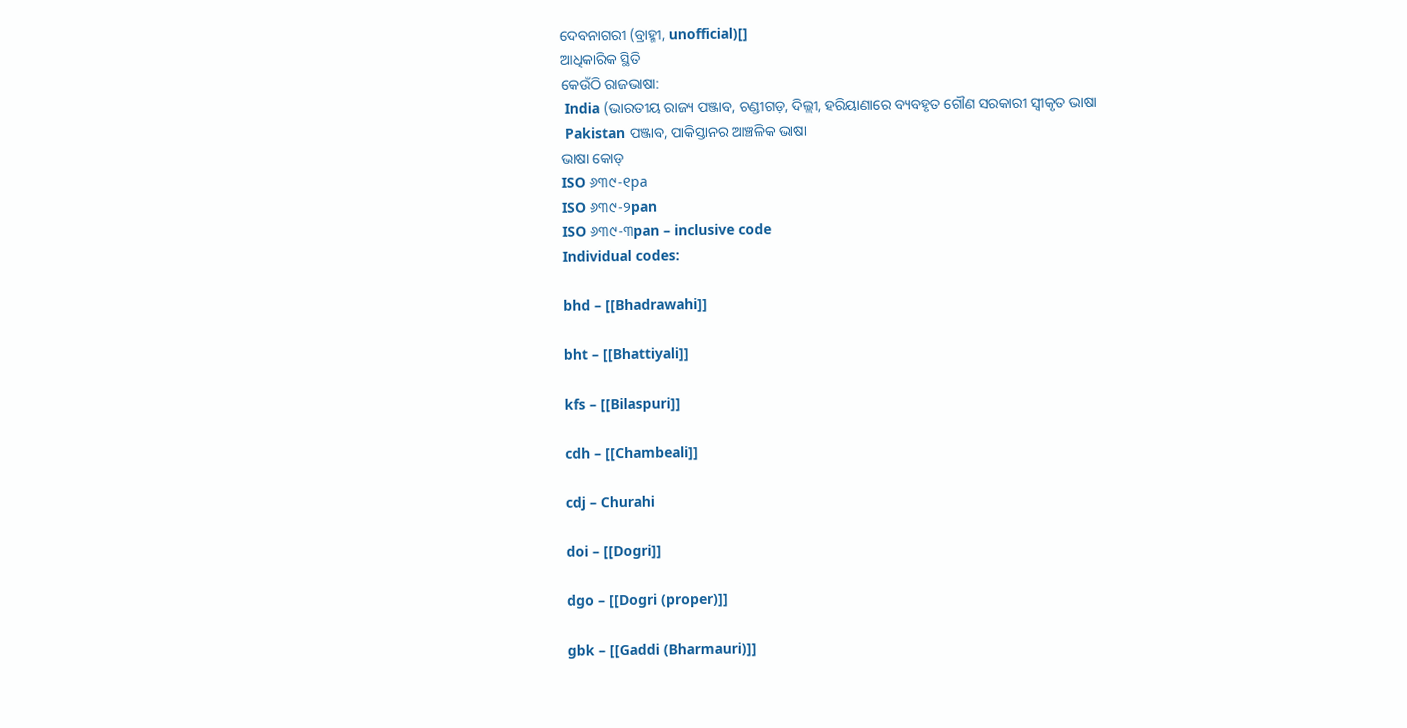ଦେବନାଗରୀ (ବ୍ରାହ୍ମୀ, unofficial)[]
ଆଧିକାରିକ ସ୍ଥିତି
କେଉଁଠି ରାଜଭାଷା:
 India (ଭାରତୀୟ ରାଜ୍ୟ ପଞ୍ଜାବ, ଚଣ୍ଡୀଗଡ଼, ଦିଲ୍ଲୀ, ହରିୟାଣାରେ ବ୍ୟବହୃତ ଗୌଣ ସରକାରୀ ସ୍ୱୀକୃତ ଭାଷା
 Pakistan ପଞ୍ଜାବ, ପାକିସ୍ତାନର ଆଞ୍ଚଳିକ ଭାଷା
ଭାଷା କୋଡ୍
ISO ୬୩୯-୧pa
ISO ୬୩୯-୨pan
ISO ୬୩୯-୩pan – inclusive code
Individual codes:

bhd – [[Bhadrawahi]]

bht – [[Bhattiyali]]

kfs – [[Bilaspuri]]

cdh – [[Chambeali]]

cdj – Churahi

doi – [[Dogri]]

dgo – [[Dogri (proper)]]

gbk – [[Gaddi (Bharmauri)]]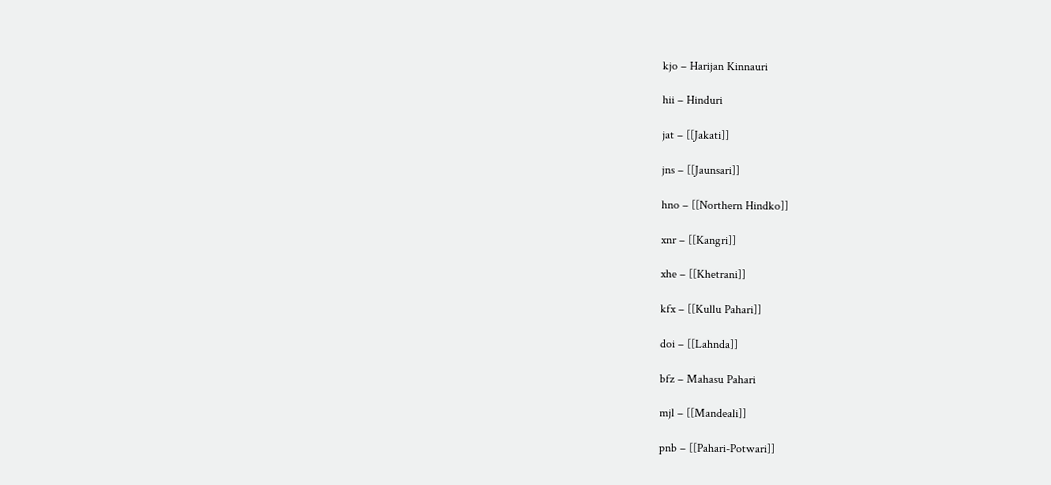kjo – Harijan Kinnauri

hii – Hinduri

jat – [[Jakati]]

jns – [[Jaunsari]]

hno – [[Northern Hindko]]

xnr – [[Kangri]]

xhe – [[Khetrani]]

kfx – [[Kullu Pahari]]

doi – [[Lahnda]]

bfz – Mahasu Pahari

mjl – [[Mandeali]]

pnb – [[Pahari-Potwari]]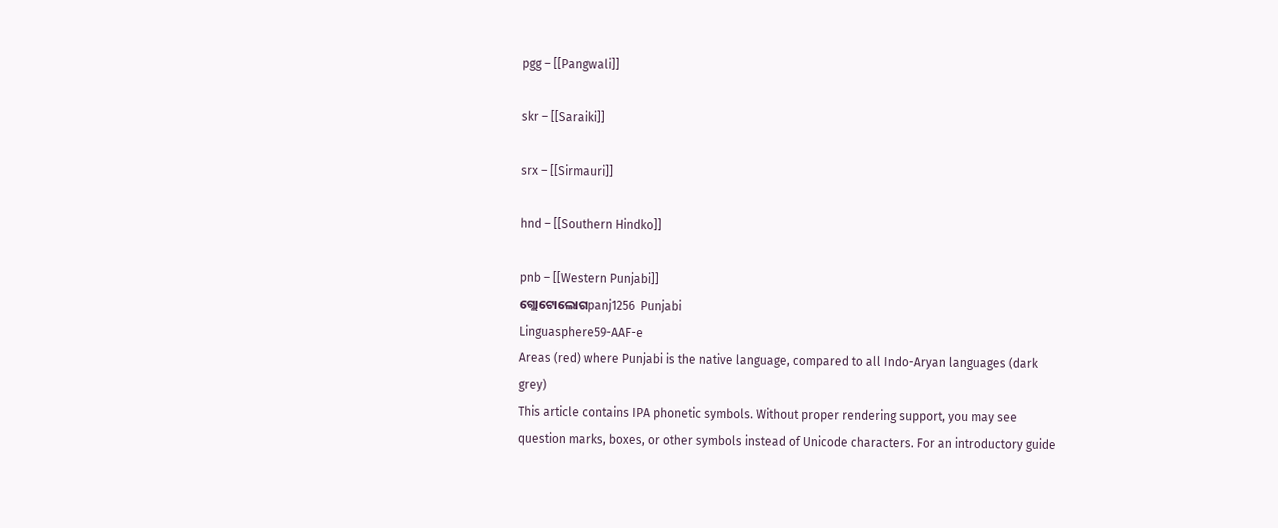pgg – [[Pangwali]]

skr – [[Saraiki]]

srx – [[Sirmauri]]

hnd – [[Southern Hindko]]

pnb – [[Western Punjabi]]
ଗ୍ଲୋଟୋଲୋଗpanj1256  Punjabi
Linguasphere59-AAF-e
Areas (red) where Punjabi is the native language, compared to all Indo-Aryan languages (dark grey)
This article contains IPA phonetic symbols. Without proper rendering support, you may see question marks, boxes, or other symbols instead of Unicode characters. For an introductory guide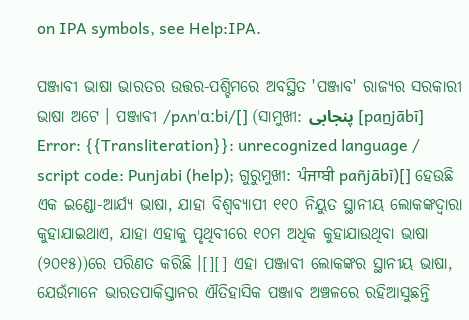on IPA symbols, see Help:IPA.

ପଞ୍ଜାବୀ ଭାଷା ଭାରତର ଉତ୍ତର-ପଶ୍ଚିମରେ ଅବସ୍ଥିତ 'ପଞ୍ଜାବ' ରାଜ୍ୟର ସରକାରୀ ଭାଷା ଅଟେ । ପଞ୍ଜାବୀ /pʌnˈɑːbi/[] (ସାମୁଖୀ: پنجابی [paṉjābī] Error: {{Transliteration}}: unrecognized language / script code: Punjabi (help); ଗୁରୁମୁଖୀ: ਪੰਜਾਬੀ pañjābī)[] ହେଉଛି ଏକ ଇଣ୍ଡୋ-ଆର୍ଯ୍ୟ ଭାଷା, ଯାହା ବିଶ୍ୱବ୍ୟାପୀ ୧୧୦ ନିୟୁତ ସ୍ଥାନୀୟ ଲୋକଙ୍କଦ୍ୱାରା କୁହାଯାଇଥାଏ, ଯାହା ଏହାକୁ ପୃଥିବୀରେ ୧୦ମ ଅଧିକ କୁହାଯାଉଥିବା ଭାଷା (୨୦୧୫))ରେ ପରିଣତ କରିଛି ।[][] ଏହା ପଞ୍ଜାବୀ ଲୋକଙ୍କର ସ୍ଥାନୀୟ ଭାଷା, ଯେଉଁମାନେ ଭାରତପାକିସ୍ତାନର ଐତିହାସିକ ପଞ୍ଜାବ ଅଞ୍ଚଳରେ ରହିଆସୁଛନ୍ତି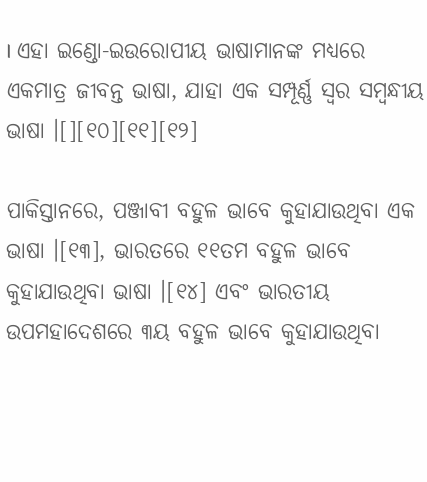। ଏହା ଇଣ୍ଡୋ-ଇଉରୋପୀୟ ଭାଷାମାନଙ୍କ ମଧ୍ୟରେ ଏକମାତ୍ର ଜୀବନ୍ତ ଭାଷା, ଯାହା ଏକ ସମ୍ପୂର୍ଣ୍ଣ ସ୍ୱର ସମ୍ବନ୍ଧୀୟ ଭାଷା ।[][୧୦][୧୧][୧୨]

ପାକିସ୍ତାନରେ, ପଞ୍ଜାବୀ ବହୁଳ ଭାବେ କୁହାଯାଉଥିବା ଏକ ଭାଷା ।[୧୩], ଭାରତରେ ୧୧ତମ ବହୁଳ ଭାବେ କୁହାଯାଉଥିବା ଭାଷା ।[୧୪] ଏବଂ ଭାରତୀୟ ଉପମହାଦେଶରେ ୩ୟ ବହୁଳ ଭାବେ କୁହାଯାଉଥିବା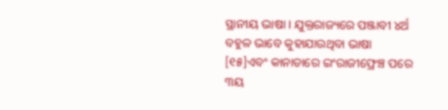ସ୍ଥାନୀୟ ଭାଷା । ଯୁକ୍ତରାଜ୍ୟରେ ପଞ୍ଜାବୀ ୪ର୍ଥ ବହୁଳ ଭାବେ କୁହାଯାଉଥିବା ଭାଷା [୧୫]ଏବଂ କାନାଡାରେ ଇଂରାଜୀଫ୍ରେଞ୍ଚ ପରେ ୩ୟ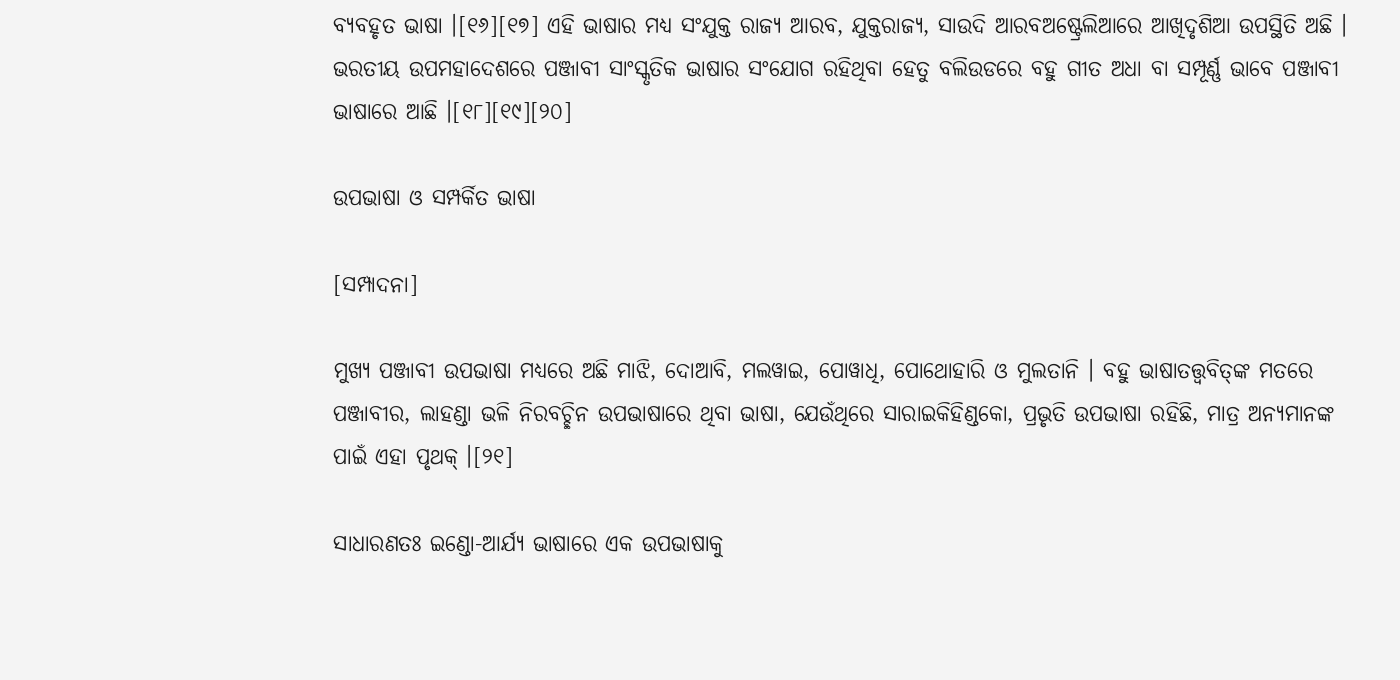ବ୍ୟବହୃତ ଭାଷା ।[୧୬][୧୭] ଏହି ଭାଷାର ମଧ୍ୟ ସଂଯୁକ୍ତ ରାଜ୍ୟ ଆରବ, ଯୁକ୍ତରାଜ୍ୟ, ସାଉଦି ଆରବଅଷ୍ଟ୍ରେଲିଆରେ ଆଖିଦୃଶିଆ ଉପସ୍ଥିତି ଅଛି । ଭରତୀୟ ଉପମହାଦେଶରେ ପଞ୍ଜାବୀ ସାଂସ୍କୃତିକ ଭାଷାର ସଂଯୋଗ ରହିଥିବା ହେତୁ ବଲିଉଡରେ ବହୁ ଗୀତ ଅଧା ବା ସମ୍ପୂର୍ଣ୍ଣ ଭାବେ ପଞ୍ଜାବୀ ଭାଷାରେ ଆଛି ।[୧୮][୧୯][୨୦]

ଉପଭାଷା ଓ ସମ୍ପର୍କିତ ଭାଷା

[ସମ୍ପାଦନା]

ମୁଖ୍ଯ ପଞ୍ଜାବୀ ଉପଭାଷା ମଧ୍ୟରେ ଅଛି ମାଝି, ଦୋଆବି, ମଲୱାଇ, ପୋୱାଧି, ପୋଥୋହାରି ଓ ମୁଲତାନି । ବହୁ ଭାଷାତତ୍ତ୍ୱବିତ୍‌ଙ୍କ ମତରେ ପଞ୍ଜାବୀର, ଲାହଣ୍ଡା ଭଳି ନିରବଚ୍ଛିନ ଉପଭାଷାରେ ଥିବା ଭାଷା, ଯେଉଁଥିରେ ସାରାଇକିହିଣ୍ଡକୋ, ପ୍ରଭୃତି ଉପଭାଷା ରହିଛି, ମାତ୍ର ଅନ୍ୟମାନଙ୍କ ପାଇଁ ଏହା ପୃଥକ୍ ।[୨୧]

ସାଧାରଣତଃ ଇଣ୍ଡୋ-ଆର୍ଯ୍ୟ ଭାଷାରେ ଏକ ଉପଭାଷାକୁ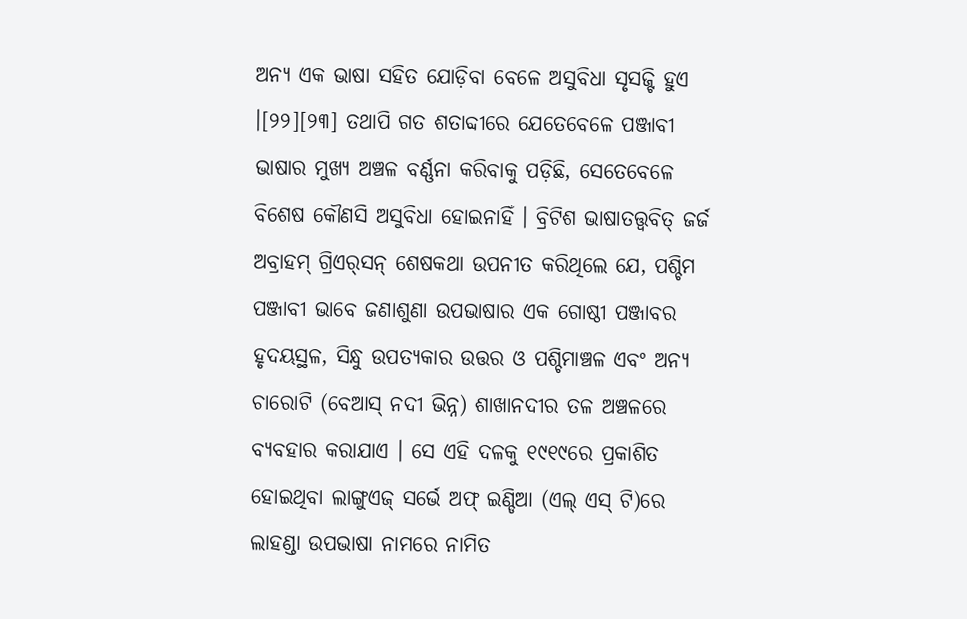ଅନ୍ୟ ଏକ ଭାଷା ସହିତ ଯୋଡ଼ିବା ବେଳେ ଅସୁବିଧା ସୃସଜ୍ଟି ହୁଏ ।[୨୨][୨୩] ତଥାପି ଗତ ଶତାବ୍ଦୀରେ ଯେତେବେଳେ ପଞ୍ଜାବୀ ଭାଷାର ମୁଖ୍ୟ ଅଞ୍ଚଳ ବର୍ଣ୍ଣନା କରିବାକୁ ପଡ଼ିଛି, ସେତେବେଳେ ବିଶେଷ କୌଣସି ଅସୁବିଧା ହୋଇନାହିଁ । ବ୍ରିଟିଶ ଭାଷାତତ୍ତ୍ୱବିତ୍ ଜର୍ଜ ଅବ୍ରାହମ୍ ଗ୍ରିଏର୍‌ସନ୍ ଶେଷକଥା ଉପନୀତ କରିଥିଲେ ଯେ, ପଶ୍ଚିମ ପଞ୍ଜାବୀ ଭାବେ ଜଣାଶୁଣା ଉପଭାଷାର ଏକ ଗୋଷ୍ଠୀ ପଞ୍ଜାବର ହୃଦୟସ୍ଥଳ, ସିନ୍ଧୁ ଉପତ୍ୟକାର ଉତ୍ତର ଓ ପଶ୍ଚିମାଞ୍ଚଳ ଏବଂ ଅନ୍ୟ ଚାରୋଟି (ବେଆସ୍ ନଦୀ ଭିନ୍ନ) ଶାଖାନଦୀର ତଳ ଅଞ୍ଚଳରେ ବ୍ୟବହାର କରାଯାଏ । ସେ ଏହି ଦଳକୁ ୧୯୧୯ରେ ପ୍ରକାଶିତ ହୋଇଥିବା ଲାଙ୍ଗୁଏଜ୍ ସର୍ଭେ ଅଫ୍ ଇଣ୍ଡିଆ (ଏଲ୍ ଏସ୍ ଟି)ରେ ଲାହଣ୍ଡା ଉପଭାଷା ନାମରେ ନାମିତ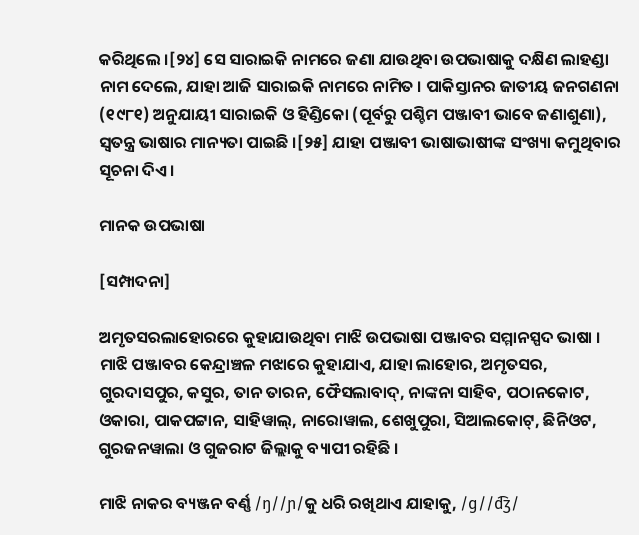କରିଥିଲେ ।[୨୪] ସେ ସାରାଇକି ନାମରେ ଜଣା ଯାଉଥିବା ଉପଭାଷାକୁ ଦକ୍ଷିଣ ଲାହଣ୍ଡା ନାମ ଦେଲେ, ଯାହା ଆଜି ସାରାଇକି ନାମରେ ନାମିତ । ପାକିସ୍ତାନର ଜାତୀୟ ଜନଗଣନା (୧୯୮୧) ଅନୁଯାୟୀ ସାରାଇକି ଓ ହିଣ୍ଡିକୋ (ପୂର୍ବରୁ ପଶ୍ଚିମ ପଞ୍ଜାବୀ ଭାବେ ଜଣାଶୁଣା), ସ୍ୱତନ୍ତ୍ର ଭାଷାର ମାନ୍ୟତା ପାଇଛି ।[୨୫] ଯାହା ପଞ୍ଜାବୀ ଭାଷାଭାଷୀଙ୍କ ସଂଖ୍ୟା କମୁଥିବାର ସୂଚନା ଦିଏ ।

ମାନକ ଉପଭାଷା

[ସମ୍ପାଦନା]

ଅମୃତସରଲାହୋରରେ କୁହାଯାଉଥିବା ମାଝି ଉପଭାଷା ପଞ୍ଜାବର ସମ୍ମାନସ୍ପଦ ଭାଷା । ମାଝି ପଞ୍ଜାବର କେନ୍ଦ୍ରାଞ୍ଚଳ ମଝାରେ କୁହାଯାଏ, ଯାହା ଲାହୋର, ଅମୃତସର, ଗୁରଦାସପୁର, କସୁର, ତାନ ତାରନ, ଫୈସଲାବାଦ୍, ନାଙ୍କନା ସାହିବ, ପଠାନକୋଟ, ଓକାରା, ପାକପଟ୍ଟାନ, ସାହିୱାଲ୍, ନାରୋୱାଲ, ଶେଖୁପୁରା, ସିଆଲକୋଟ୍, ଛିନିଓଟ, ଗୁରଜନୱାଲା ଓ ଗୁଜରାଟ ଜିଲ୍ଲାକୁ ବ୍ୟାପୀ ରହିଛି ।

ମାଝି ନାକର ବ୍ୟଞ୍ଜନ ବର୍ଣ୍ଣ /ŋ//ɲ/କୁ ଧରି ରଖିଥାଏ ଯାହାକୁ, /ɡ//d͡ʒ/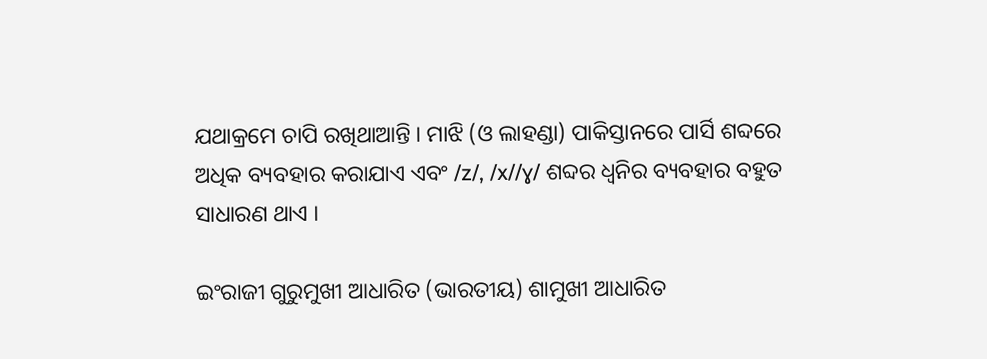ଯଥାକ୍ରମେ ଚାପି ରଖିଥାଆନ୍ତି । ମାଝି (ଓ ଲାହଣ୍ଡା) ପାକିସ୍ତାନରେ ପାର୍ସି ଶବ୍ଦରେ ଅଧିକ ବ୍ୟବହାର କରାଯାଏ ଏବଂ /z/, /x//ɣ/ ଶବ୍ଦର ଧ୍ୱନିର ବ୍ୟବହାର ବହୁତ ସାଧାରଣ ଥାଏ ।

ଇଂରାଜୀ ଗୁରୁମୁଖୀ ଆଧାରିତ (ଭାରତୀୟ) ଶାମୁଖୀ ଆଧାରିତ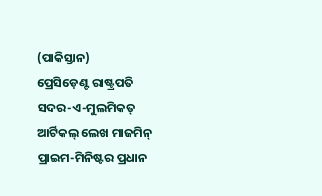(ପାକିସ୍ତାନ)
ପ୍ରେସିଡ଼େଣ୍ଟ ରାଷ୍ଟ୍ରପତି ସଦର-ଏ-ମୁଲମିକତ୍
ଆର୍ଟିକଲ୍ ଲେଖ ମାଜମିନ୍
ପ୍ରାଇମ-ମିନିଷ୍ଟର ପ୍ରଧାନ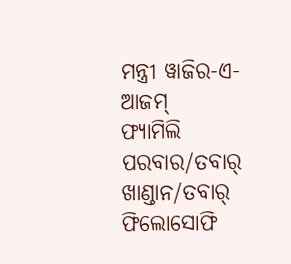ମନ୍ତ୍ରୀ ୱାଜିର-ଏ-ଆଜମ୍
ଫ୍ୟାମିଲି ପରବାର/ତବାର୍ ଖାଣ୍ଡାନ/ତବାର୍
ଫିଲୋସୋଫି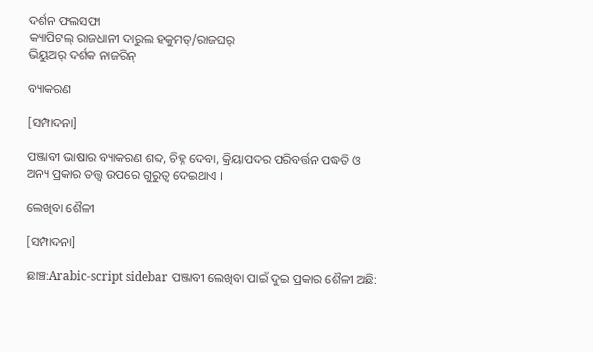ଦର୍ଶନ ଫଲସଫା
କ୍ୟାପିଟଲ୍ ରାଜଧାନୀ ଦାରୁଲ ହକୁମତ୍/ରାଜଘର୍
ଭିୟୁଅର୍ ଦର୍ଶକ ନାଜରିନ୍

ବ୍ୟାକରଣ

[ସମ୍ପାଦନା]

ପଞ୍ଜାବୀ ଭାଷାର ବ୍ୟାକରଣ ଶବ୍ଦ, ଚିହ୍ନ ଦେବା, କ୍ରିୟାପଦର ପରିବର୍ତ୍ତନ ପଦ୍ଧତି ଓ ଅନ୍ୟ ପ୍ରକାର ତତ୍ତ୍ୱ ଉପରେ ଗୁରୁତ୍ୱ ଦେଇଥାଏ ।

ଲେଖିବା ଶୈଳୀ

[ସମ୍ପାଦନା]

ଛାଞ୍ଚ:Arabic-script sidebar ପଞ୍ଜାବୀ ଲେଖିବା ପାଇଁ ଦୁଇ ପ୍ରକାର ଶୈଳୀ ଅଛି: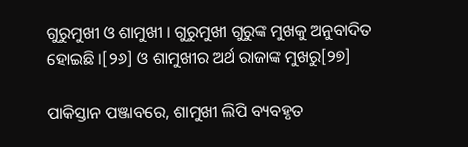ଗୁରୁମୁଖୀ ଓ ଶାମୁଖୀ । ଗୁରୁମୁଖୀ ଗୁରୁଙ୍କ ମୁଖକୁ ଅନୁବାଦିତ ହୋଇଛି ।[୨୬] ଓ ଶାମୁଖୀର ଅର୍ଥ ରାଜାଙ୍କ ମୁଖରୁ[୨୭]

ପାକିସ୍ତାନ ପଞ୍ଜାବରେ, ଶାମୁଖୀ ଲିପି ବ୍ୟବହୃତ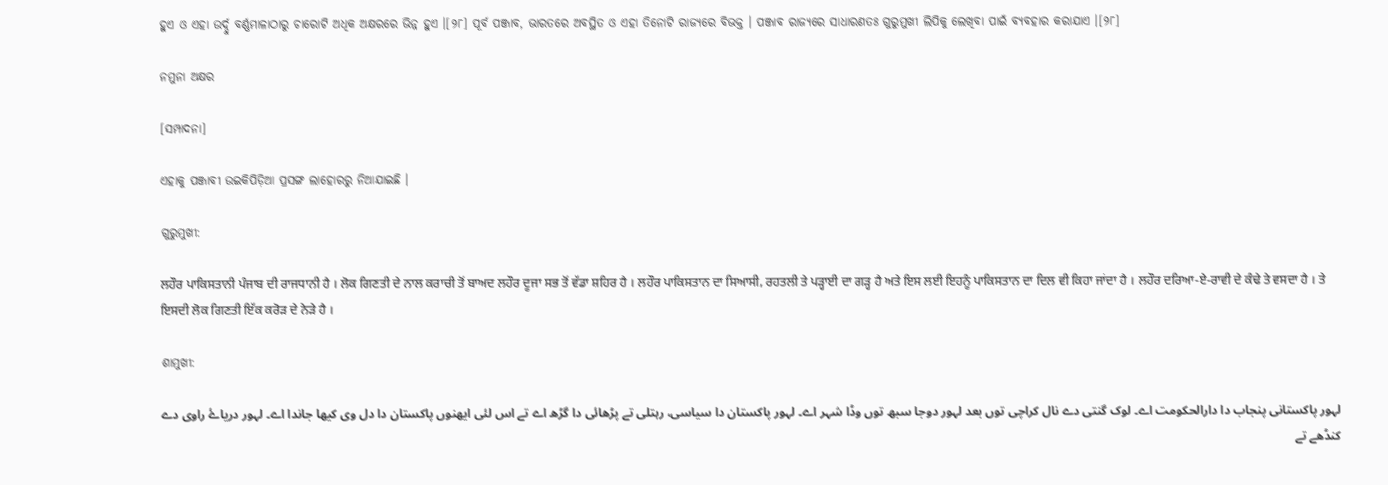ହୁଏ ଓ ଏହା ଉର୍ଦ୍ଦୁ ବର୍ଣ୍ଣମାଳାଠାରୁ ଚାରୋଟି ଅଧିକ ଅକ୍ଷରରେ ଭିନ୍ନ ହୁଏ ।[୨୮] ପୂର୍ବ ପଞ୍ଜାବ, ଭାରତରେ ଅବସ୍ଥିତ ଓ ଏହା ତିନୋଟି ରାଜ୍ୟରେ ବିଭକ୍ତ । ପଞ୍ଜାବ ରାଜ୍ୟରେ ସାଧାରଣତଃ ଗୁରୁମୁଖୀ ଲିପିକୁ ଲେଖିବା ପାଇଁ ବ୍ୟବହାର କରାଯାଏ ।[୨୮]

ନମୁନା ଅକ୍ଷର

[ସମ୍ପାଦନା]

ଏହାକୁ ପଞ୍ଜାବୀ ଉଇକିପିଡ଼ିଆ ପ୍ରସଙ୍ଗ ଲାହୋରରୁ ନିଆଯାଇଛି ।

ଗୁରୁମୁଖୀ:

ਲਹੌਰ ਪਾਕਿਸਤਾਨੀ ਪੰਜਾਬ ਦੀ ਰਾਜਧਾਨੀ ਹੈ । ਲੋਕ ਗਿਣਤੀ ਦੇ ਨਾਲ ਕਰਾਚੀ ਤੋਂ ਬਾਅਦ ਲਹੌਰ ਦੂਜਾ ਸਭ ਤੋਂ ਵੱਡਾ ਸ਼ਹਿਰ ਹੈ । ਲਹੌਰ ਪਾਕਿਸਤਾਨ ਦਾ ਸਿਆਸੀ, ਰਹਤਲੀ ਤੇ ਪੜ੍ਹਾਈ ਦਾ ਗੜ੍ਹ ਹੈ ਅਤੇ ਇਸ ਲਈ ਇਹਨੂੰ ਪਾਕਿਸਤਾਨ ਦਾ ਦਿਲ ਵੀ ਕਿਹਾ ਜਾਂਦਾ ਹੈ । ਲਹੌਰ ਦਰਿਆ-ਏ-ਰਾਵੀ ਦੇ ਕੰਢੇ ਤੇ ਵਸਦਾ ਹੈ । ਤੇ ਇਸਦੀ ਲੋਕ ਗਿਣਤੀ ਇੱਕ ਕਰੋੜ ਦੇ ਨੇੜੇ ਹੈ ।

ଶାମୁଖୀ:

لہور پاکستانی پنجاب دا دارالحکومت اے۔ لوک گنتی دے نال کراچی توں بعد لہور دوجا سبھ توں وڈا شہر اے۔ لہور پاکستان دا سیاسی، رہتلی تے پڑھائی دا گڑھ اے تے اس لئی ایھنوں پاکستان دا دل وی کیھا جاندا اے۔ لہور دریاۓ راوی دے کنڈھے تے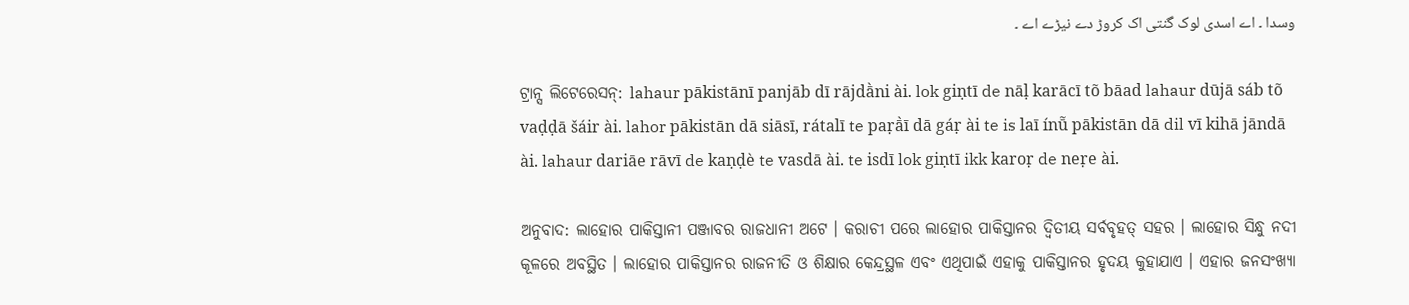وسدا ۔ اے اسدی لوک گنتی اک کروڑ دے نیڑے اے ۔

ଟ୍ରାନ୍ସ ଲିଟେରେସନ୍: lahaur pākistānī panjāb dī rājdā̀ni ài. lok giṇtī de nāḷ karācī tõ bāad lahaur dūjā sáb tõ vaḍḍā šáir ài. lahor pākistān dā siāsī, rátalī te paṛā̀ī dā gáṛ ài te is laī ínū̃ pākistān dā dil vī kihā jāndā ài. lahaur dariāe rāvī de kaṇḍè te vasdā ài. te isdī lok giṇtī ikk karoṛ de neṛe ài.

ଅନୁବାଦ: ଲାହୋର ପାକିସ୍ତାନୀ ପଞ୍ଜାବର ରାଜଧାନୀ ଅଟେ । କରାଚୀ ପରେ ଲାହୋର ପାକିସ୍ତାନର ଦ୍ୱିତୀୟ ସର୍ବବୃହତ୍ ସହର । ଲାହୋର ସିନ୍ଧୁ ନଦୀ କୂଳରେ ଅବସ୍ଥିତ । ଲାହୋର ପାକିସ୍ତାନର ରାଜନୀତି ଓ ଶିକ୍ଷାର କେନ୍ଦ୍ରସ୍ଥଳ ଏବଂ ଏଥିପାଇଁ ଏହାକୁ ପାକିସ୍ତାନର ହୃଦୟ କୁହାଯାଏ । ଏହାର ଜନସଂଖ୍ୟା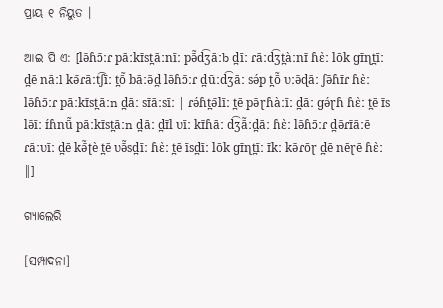ପ୍ରାୟ ୧ ନିୟୁତ ।

ଆଇ ପି ଏ: [lə̄ɦɔ̄ːɾ pāːkɪ̄st̪āːnīː pə̄̃d͡ʒāːb d̪īː ɾāːd͡ʒt̪àːnɪ̄ ɦɛ̀ː lōk ɡɪ̄ɳt̪īː d̪ē nāːl kə̄ɾāːt͡ʃīː t̪ō̃ bāːə̄d̪ lə̄ɦɔ̄ːɾ d̪ūːd͡ʒāː sə́p t̪ō̃ ʋːə̄ɖāː ʃə̄ɦɪ̄ɾ ɦɛ̀ː lə̄ɦɔ̄ːɾ pāːkɪ̄st̪āːn d̪āː sɪ̄āːsīː | ɾə́ɦt̪ə̄līː t̪ē pə̄ɽɦàːīː d̪āː ɡə́ɽɦ ɦɛ̀ː t̪ē ɪ̄s lə̄īː ɪ́ɦnū̃ pāːkɪ̄st̪āːn d̪āː d̪ɪ̄l ʋīː kɪ̄ɦāː d͡ʒā̃ːd̪āː ɦɛ̀ː lə̄ɦɔ̄ːɾ d̪ə̄ɾɪ̄āːē ɾāːʋīː d̪ē kə̄̃ʈè t̪ē ʋə̄̃sd̪īː ɦɛ̀ː t̪ē īsd̪īː lōk ɡɪ̄ɳt̪īː ɪ̄kː kə̄ɾōɽ d̪ē nēɽē ɦɛ̀ː ‖]

ଗ୍ୟାଲେରି

[ସମ୍ପାଦନା]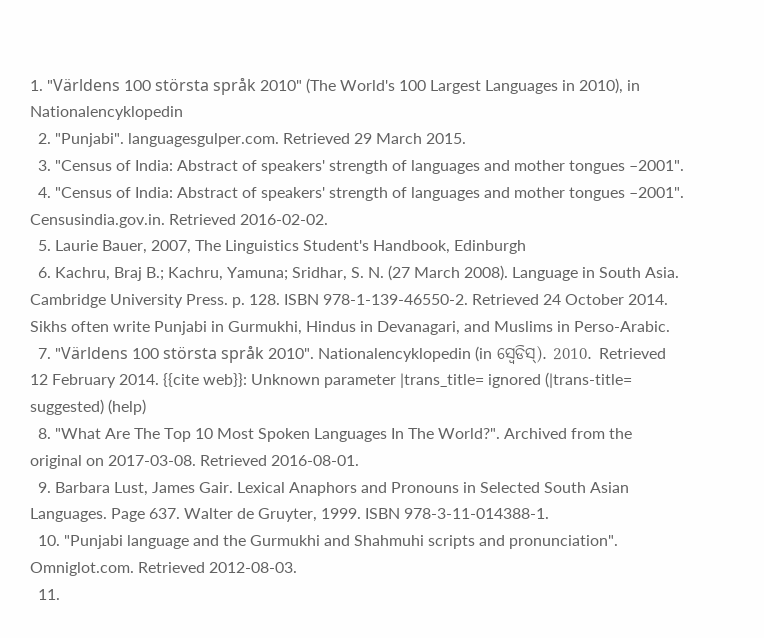1. "Världens 100 största språk 2010" (The World's 100 Largest Languages in 2010), in Nationalencyklopedin
  2. "Punjabi". languagesgulper.com. Retrieved 29 March 2015.
  3. "Census of India: Abstract of speakers' strength of languages and mother tongues –2001".
  4. "Census of India: Abstract of speakers' strength of languages and mother tongues –2001". Censusindia.gov.in. Retrieved 2016-02-02.
  5. Laurie Bauer, 2007, The Linguistics Student's Handbook, Edinburgh
  6. Kachru, Braj B.; Kachru, Yamuna; Sridhar, S. N. (27 March 2008). Language in South Asia. Cambridge University Press. p. 128. ISBN 978-1-139-46550-2. Retrieved 24 October 2014. Sikhs often write Punjabi in Gurmukhi, Hindus in Devanagari, and Muslims in Perso-Arabic.
  7. "Världens 100 största språk 2010". Nationalencyklopedin (in ସ୍ୱେଡିସ୍). 2010. Retrieved 12 February 2014. {{cite web}}: Unknown parameter |trans_title= ignored (|trans-title= suggested) (help)
  8. "What Are The Top 10 Most Spoken Languages In The World?". Archived from the original on 2017-03-08. Retrieved 2016-08-01.
  9. Barbara Lust, James Gair. Lexical Anaphors and Pronouns in Selected South Asian Languages. Page 637. Walter de Gruyter, 1999. ISBN 978-3-11-014388-1.
  10. "Punjabi language and the Gurmukhi and Shahmuhi scripts and pronunciation". Omniglot.com. Retrieved 2012-08-03.
  11.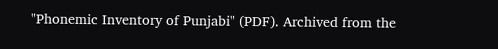"Phonemic Inventory of Punjabi" (PDF). Archived from the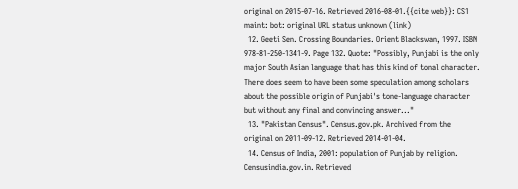original on 2015-07-16. Retrieved 2016-08-01.{{cite web}}: CS1 maint: bot: original URL status unknown (link)
  12. Geeti Sen. Crossing Boundaries. Orient Blackswan, 1997. ISBN 978-81-250-1341-9. Page 132. Quote: "Possibly, Punjabi is the only major South Asian language that has this kind of tonal character. There does seem to have been some speculation among scholars about the possible origin of Punjabi's tone-language character but without any final and convincing answer..."
  13. "Pakistan Census". Census.gov.pk. Archived from the original on 2011-09-12. Retrieved 2014-01-04.
  14. Census of India, 2001: population of Punjab by religion. Censusindia.gov.in. Retrieved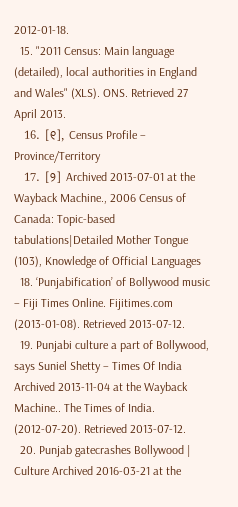2012-01-18.
  15. "2011 Census: Main language (detailed), local authorities in England and Wales" (XLS). ONS. Retrieved 27 April 2013.
  16. [୧], Census Profile – Province/Territory
  17. [୨] Archived 2013-07-01 at the Wayback Machine., 2006 Census of Canada: Topic-based tabulations|Detailed Mother Tongue (103), Knowledge of Official Languages
  18. ‘Punjabification’ of Bollywood music – Fiji Times Online. Fijitimes.com (2013-01-08). Retrieved 2013-07-12.
  19. Punjabi culture a part of Bollywood, says Suniel Shetty – Times Of India Archived 2013-11-04 at the Wayback Machine.. The Times of India. (2012-07-20). Retrieved 2013-07-12.
  20. Punjab gatecrashes Bollywood | Culture Archived 2016-03-21 at the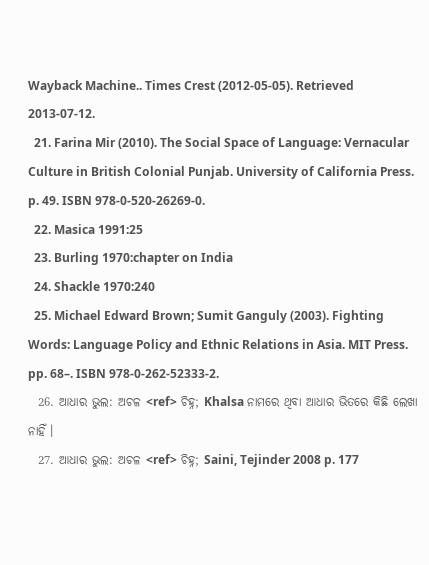Wayback Machine.. Times Crest (2012-05-05). Retrieved 2013-07-12.
  21. Farina Mir (2010). The Social Space of Language: Vernacular Culture in British Colonial Punjab. University of California Press. p. 49. ISBN 978-0-520-26269-0.
  22. Masica 1991:25
  23. Burling 1970:chapter on India
  24. Shackle 1970:240
  25. Michael Edward Brown; Sumit Ganguly (2003). Fighting Words: Language Policy and Ethnic Relations in Asia. MIT Press. pp. 68–. ISBN 978-0-262-52333-2.
  26. ଆଧାର ଭୁଲ: ଅଚଳ <ref> ଚିହ୍ନ; Khalsa ନାମରେ ଥିବା ଆଧାର ଭିତରେ କିଛି ଲେଖା ନାହିଁ ।
  27. ଆଧାର ଭୁଲ: ଅଚଳ <ref> ଚିହ୍ନ; Saini, Tejinder 2008 p. 177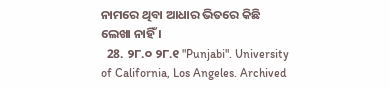ନାମରେ ଥିବା ଆଧାର ଭିତରେ କିଛି ଲେଖା ନାହିଁ ।
  28. ୨୮.୦ ୨୮.୧ "Punjabi". University of California, Los Angeles. Archived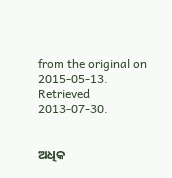from the original on 2015-05-13. Retrieved 2013-07-30.


ଅଧିକ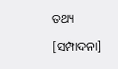ତଥ୍ୟ

[ସମ୍ପାଦନା]